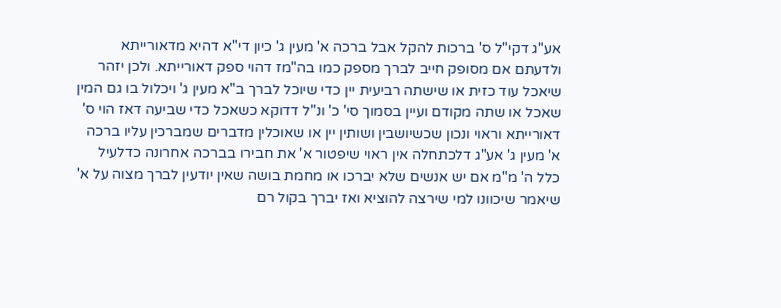אע"ג דקי"ל ס' ברכות להקל אבל ברכה א' מעין ג' כיון די"א דהיא מדאורייתא ולדעתם אם מסופק חייב לברך מספק כמו בה"מז דהוי ספק דאורייתא. ולכן יזהר שיאכל עוד כזית או שישתה רביעית יין כדי שיוכל לברך ב"א מעין ג' ויכלול בו גם המין שאכל או שתה מקודם ועיין בסמוך סי' כ' ונ"ל דדוקא כשאכל כדי שביעה דאז הוי ס' דאורייתא וראוי ונכון שכשיושבין ושותין יין או שאוכלין מדברים שמברכין עליו ברכה א' מעין ג' אע"ג דלכתחלה אין ראוי שיפטור א' את חבירו בברכה אחרונה כדלעיל כלל ה' מ"מ אם יש אנשים שלא יברכו או מחמת בושה שאין יודעין לברך מצוה על א' שיאמר שיכוונו למי שירצה להוציא ואז יברך בקול רם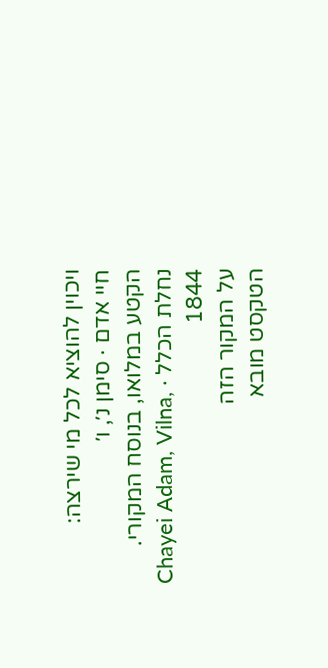ויכוין להוציא לכל מי שירצה:
חיי אדם · סימן נ׳, ו׳
הקטע במלואו, בנוסח המקורי.
נחלת הכלל · Chayei Adam, Vilna, 1844
על המקור הזה
הטקסט מובא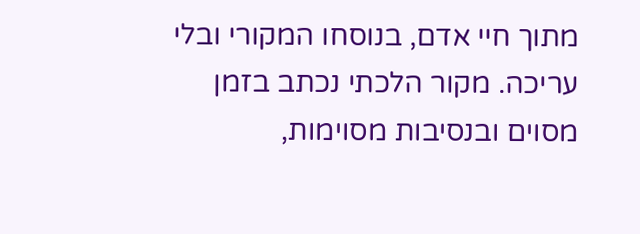מתוך חיי אדם, בנוסחו המקורי ובלי עריכה. מקור הלכתי נכתב בזמן מסוים ובנסיבות מסוימות,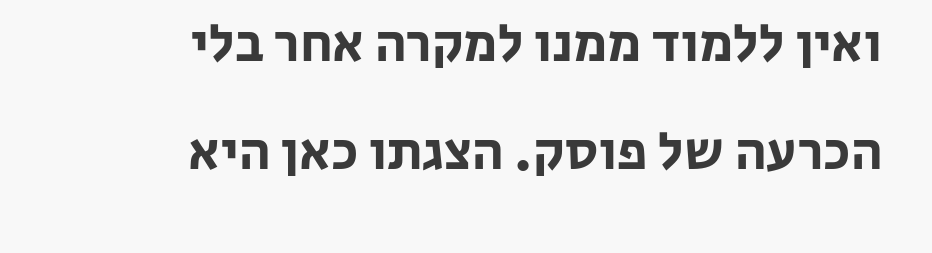ואין ללמוד ממנו למקרה אחר בלי הכרעה של פוסק. הצגתו כאן היא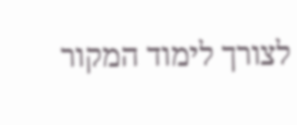לצורך לימוד המקור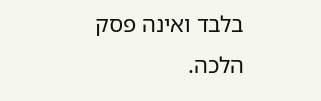בלבד ואינה פסק הלכה.